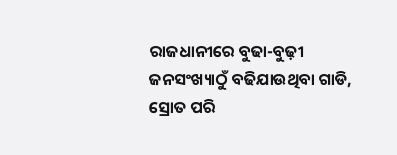ରାଜଧାନୀରେ ବୁଢା-ବୁଢ଼ୀ
ଜନସଂଖ୍ୟାଠୁଁ ବଢିଯାଉଥିବା ଗାଡି,
ସ୍ରୋତ ପରି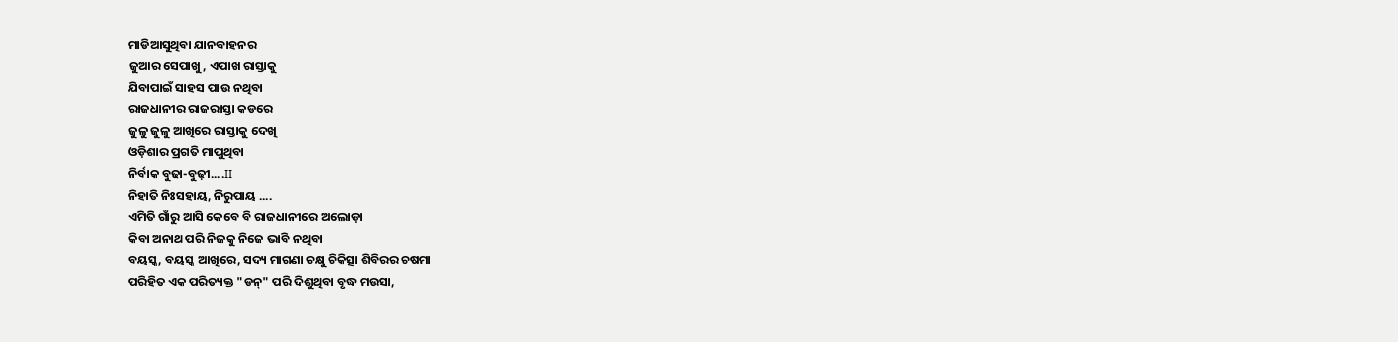ମାଡିଆସୁଥିବା ଯାନବାହନର
ଜୁଆର ସେପାଖୁ, ଏପାଖ ରାସ୍ତାକୁ
ଯିବାପାଇଁ ସାହସ ପାଉ ନଥିବା
ରାଜଧାନୀର ରାଜରାସ୍ତା କଡରେ
ଜୁଳୁ ଜୁଳୁ ଆଖିରେ ରାସ୍ତାକୁ ଦେଖି
ଓଡ଼ିଶାର ପ୍ରଗତି ମାପୁଥିବା
ନିର୍ବାକ ବୁଢା-ବୁଢ଼ୀ....II
ନିହାତି ନିଃସହାୟ, ନିରୁପାୟ ....
ଏମିତି ଗାଁରୁ ଆସି କେବେ ବି ରାଜଧାନୀରେ ଅଲୋଡ଼ା
କିବା ଅନାଥ ପରି ନିଜକୁ ନିଜେ ଭାବି ନଥିବା
ବୟସ୍କ, ବୟସ୍କ ଆଖିରେ, ସଦ୍ୟ ମାଗଣା ଚକ୍ଷୁ ଚିକିତ୍ସା ଶିବିରର ଚଷମା
ପରିହିତ ଏକ ପରିତ୍ୟକ୍ତ "ଡନ୍" ପରି ଦିଶୁଥିବା ବୃଦ୍ଧ ମଉସା,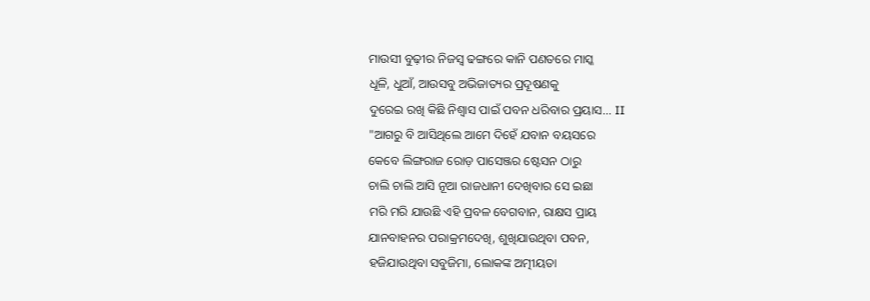ମାଉସୀ ବୁଢ଼ୀର ନିଜସ୍ୱ ଢଙ୍ଗରେ କାନି ପଣତରେ ମାସ୍କ
ଧୂଳି, ଧୁଆଁ, ଆଉସବୁ ଅଭିଜାତ୍ୟର ପ୍ରଦୂଷଣକୁ
ଦୁରେଇ ରଖି କିଛି ନିଶ୍ୱାସ ପାଇଁ ପବନ ଧରିବାର ପ୍ରୟାସ... II
"ଆଗରୁ ବି ଆସିଥିଲେ ଆମେ ଦିହେଁ ଯବାନ ବୟସରେ
କେବେ ଲିଙ୍ଗରାଜ ରୋଡ଼ ପାସେଞ୍ଜର ଷ୍ଟେସନ ଠାରୁ
ଚାଲି ଚାଲି ଆସି ନୂଆ ରାଜଧାନୀ ଦେଖିବାର ସେ ଇଛା
ମରି ମରି ଯାଉଛି ଏହି ପ୍ରବଳ ବେଗବାନ, ରାକ୍ଷସ ପ୍ରାୟ
ଯାନବାହନର ପରାକ୍ରମଦେଖି, ଶୁଖିଯାଉଥିବା ପବନ,
ହଜିଯାଉଥିବା ସବୁଜିମା, ଲୋକଙ୍କ ଅତ୍ମୀୟତା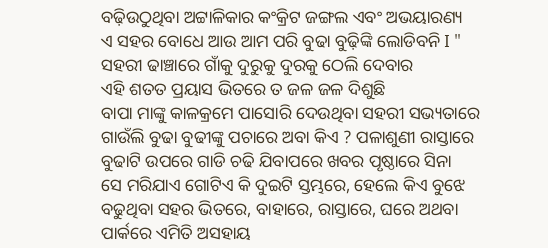ବଢ଼ିଉଠୁଥିବା ଅଟ୍ଟାଳିକାର କଂକ୍ରିଟ ଜଙ୍ଗଲ ଏବଂ ଅଭୟାରଣ୍ୟ
ଏ ସହର ବୋଧେ ଆଉ ଆମ ପରି ବୁଢା ବୁଢ଼ିଙ୍କି ଲୋଡିବନି I "
ସହରୀ ଢାଞ୍ଚାରେ ଗାଁକୁ ଦୁରୁକୁ ଦୁରକୁ ଠେଲି ଦେବାର
ଏହି ଶତତ ପ୍ରୟାସ ଭିତରେ ତ ଜଳ ଜଳ ଦିଶୁଛି
ବାପା ମାଙ୍କୁ କାଳକ୍ରମେ ପାସୋରି ଦେଉଥିବା ସହରୀ ସଭ୍ୟତାରେ
ଗାଉଁଲି ବୁଢା ବୁଢୀଙ୍କୁ ପଚାରେ ଅବା କିଏ ? ପଳାଶୁଣୀ ରାସ୍ତାରେ
ବୁଢାଟି ଉପରେ ଗାଡି ଚଢି ଯିବାପରେ ଖବର ପୃଷ୍ଠାରେ ସିନା
ସେ ମରିଯାଏ ଗୋଟିଏ କି ଦୁଇଟି ସ୍ତମ୍ଭରେ, ହେଲେ କିଏ ବୁଝେ
ବଢୁଥିବା ସହର ଭିତରେ, ବାହାରେ, ରାସ୍ତାରେ, ଘରେ ଅଥବା
ପାର୍କରେ ଏମିତି ଅସହାୟ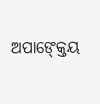ଅପାଙ୍କ୍ତେୟ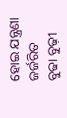ହୋଇ ଯନ୍ତ୍ରଣା ଜର୍ଜରିତ
ବୁଢା ବୁଢ଼ୀ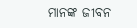ମାନଙ୍କ ଜୀବନ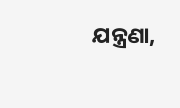ଯନ୍ତ୍ରଣା,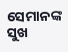ସେମାନଙ୍କ ସୁଖ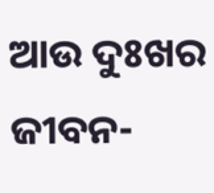ଆଉ ଦୁଃଖର ଜୀବନ-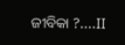ଜୀବିକା ?....II